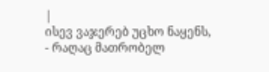|
ისევ ვაჯერებ უცხო ნაყენს, - რაღაც მათრობელ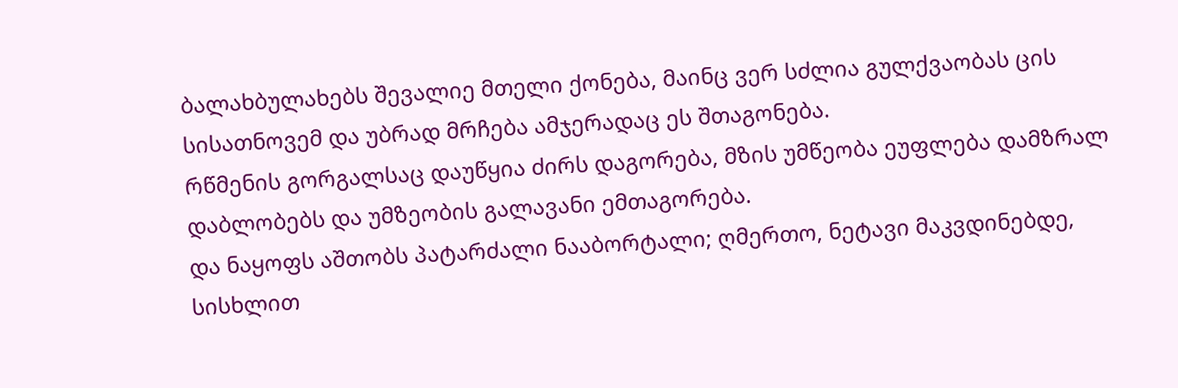ბალახბულახებს შევალიე მთელი ქონება, მაინც ვერ სძლია გულქვაობას ცის სისათნოვემ და უბრად მრჩება ამჯერადაც ეს შთაგონება.
რწმენის გორგალსაც დაუწყია ძირს დაგორება, მზის უმწეობა ეუფლება დამზრალ დაბლობებს და უმზეობის გალავანი ემთაგორება.
და ნაყოფს აშთობს პატარძალი ნააბორტალი; ღმერთო, ნეტავი მაკვდინებდე, სისხლით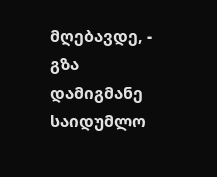მღებავდე, -
გზა დამიგმანე საიდუმლო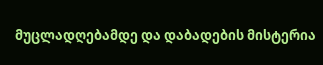მუცლადღებამდე და დაბადების მისტერია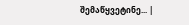შემაწყვეტინე... |